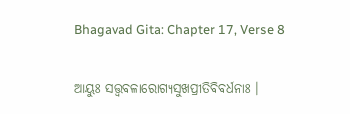Bhagavad Gita: Chapter 17, Verse 8

ଆୟୁଃ ସତ୍ତ୍ୱବଳାରୋଗ୍ୟସୁଖପ୍ରୀତିବିବର୍ଧନାଃ ।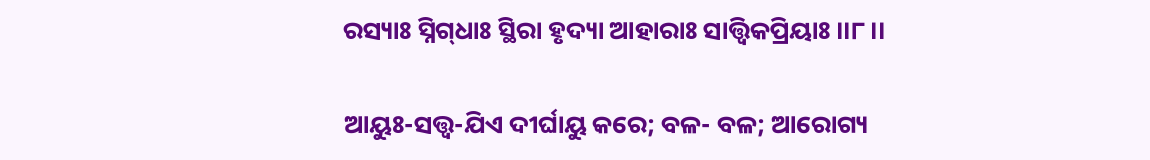ରସ୍ୟାଃ ସ୍ନିଗ୍‌ଧାଃ ସ୍ଥିରା ହୃଦ୍ୟା ଆହାରାଃ ସାତ୍ତ୍ୱିକପ୍ରିୟାଃ ।।୮।।

ଆୟୁଃ-ସତ୍ତ୍ୱ-ଯିଏ ଦୀର୍ଘାୟୁ କରେ; ବଳ- ବଳ; ଆରୋଗ୍ୟ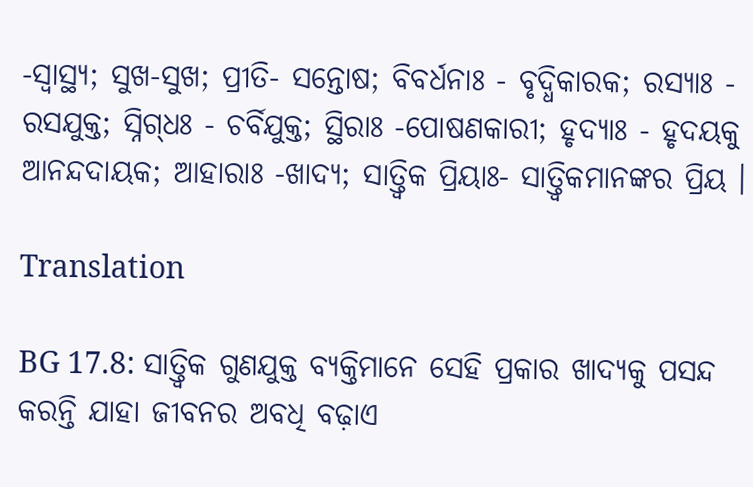-ସ୍ୱାସ୍ଥ୍ୟ; ସୁଖ-ସୁଖ; ପ୍ରୀତି- ସନ୍ତୋଷ; ବିବର୍ଧନାଃ - ବୃଦ୍ଧିକାରକ; ରସ୍ୟାଃ - ରସଯୁକ୍ତ; ସ୍ନିଗ୍‌ଧଃ - ଚର୍ବିଯୁକ୍ତ; ସ୍ଥିରାଃ -ପୋଷଣକାରୀ; ହୃଦ୍ୟାଃ - ହୃଦୟକୁ ଆନନ୍ଦଦାୟକ; ଆହାରାଃ -ଖାଦ୍ୟ; ସାତ୍ତ୍ୱିକ ପ୍ରିୟାଃ- ସାତ୍ତ୍ୱିକମାନଙ୍କର ପ୍ରିୟ ।

Translation

BG 17.8: ସାତ୍ତ୍ୱିକ ଗୁଣଯୁକ୍ତ ବ୍ୟକ୍ତିମାନେ ସେହି ପ୍ରକାର ଖାଦ୍ୟକୁ ପସନ୍ଦ କରନ୍ତି ଯାହା ଜୀବନର ଅବଧି ବଢ଼ାଏ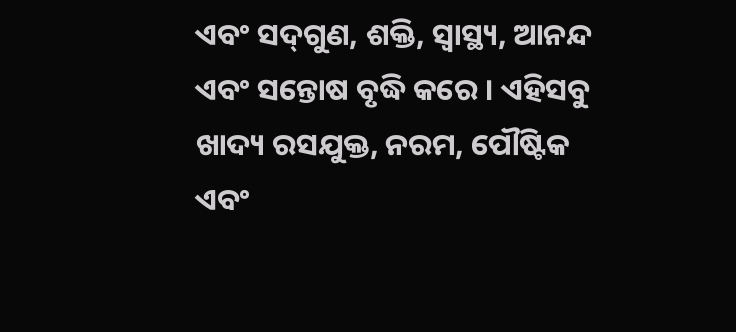ଏବଂ ସଦ୍‌ଗୁଣ, ଶକ୍ତି, ସ୍ୱାସ୍ଥ୍ୟ, ଆନନ୍ଦ ଏବଂ ସନ୍ତୋଷ ବୃଦ୍ଧି କରେ । ଏହିସବୁ ଖାଦ୍ୟ ରସଯୁକ୍ତ, ନରମ, ପୌଷ୍ଟିକ ଏବଂ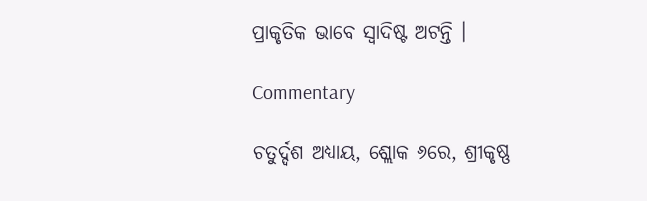ପ୍ରାକୃତିକ ଭାବେ ସ୍ୱାଦିଷ୍ଟ ଅଟନ୍ତି ।

Commentary

ଚତୁର୍ଦ୍ଦଶ ଅଧ୍ୟାୟ, ଶ୍ଲୋକ ୬ରେ, ଶ୍ରୀକୃଷ୍ଣ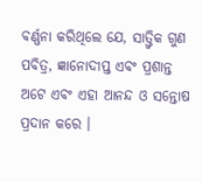ବର୍ଣ୍ଣନା କରିଥିଲେ ଯେ, ସାତ୍ତ୍ୱିକ ଗୁଣ ପବିତ୍ର, ଜ୍ଞାନୋଦୀପ୍ତ ଏବଂ ପ୍ରଶାନ୍ତ ଅଟେ ଏବଂ ଏହା ଆନନ୍ଦ ଓ ସନ୍ତୋଷ ପ୍ରଦାନ କରେ ।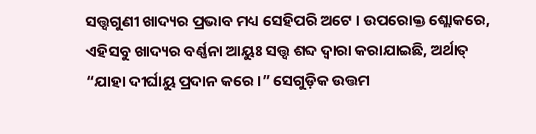ସତ୍ତ୍ୱଗୁଣୀ ଖାଦ୍ୟର ପ୍ରଭାବ ମଧ୍ୟ ସେହିପରି ଅଟେ । ଉପରୋକ୍ତ ଶ୍ଲୋକରେ, ଏହିସବୁ ଖାଦ୍ୟର ବର୍ଣ୍ଣନା ଆୟୁଃ ସତ୍ତ୍ୱ ଶବ୍ଦ ଦ୍ୱାରା କରାଯାଇଛି, ଅର୍ଥାତ୍ “ଯାହା ଦୀର୍ଘାୟୁ ପ୍ରଦାନ କରେ ।” ସେଗୁଡ଼ିକ ଉତ୍ତମ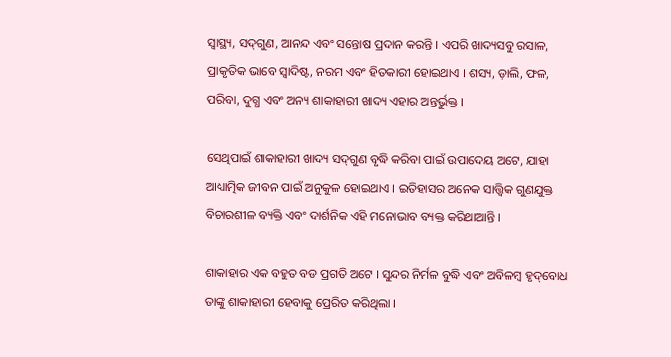ସ୍ୱାସ୍ଥ୍ୟ, ସଦ୍‌ଗୁଣ, ଆନନ୍ଦ ଏବଂ ସନ୍ତୋଷ ପ୍ରଦାନ କରନ୍ତି । ଏପରି ଖାଦ୍ୟସବୁ ରସାଳ, ପ୍ରାକୃତିକ ଭାବେ ସ୍ୱାଦିଷ୍ଟ, ନରମ ଏବଂ ହିତକାରୀ ହୋଇଥାଏ । ଶସ୍ୟ, ଡ଼ାଲି, ଫଳ, ପରିବା, ଦୁଗ୍ଧ ଏବଂ ଅନ୍ୟ ଶାକାହାରୀ ଖାଦ୍ୟ ଏହାର ଅନ୍ତର୍ଭୁକ୍ତ ।

ସେଥିପାଇଁ ଶାକାହାରୀ ଖାଦ୍ୟ ସଦ୍‌ଗୁଣ ବୃଦ୍ଧି କରିବା ପାଇଁ ଉପାଦେୟ ଅଟେ, ଯାହା ଆଧ୍ୟାତ୍ମିକ ଜୀବନ ପାଇଁ ଅନୁକୁଳ ହୋଇଥାଏ । ଇତିହାସର ଅନେକ ସାତ୍ତ୍ୱିକ ଗୁଣଯୁକ୍ତ ବିଚାରଶୀଳ ବ୍ୟକ୍ତି ଏବଂ ଦାର୍ଶନିକ ଏହି ମନୋଭାବ ବ୍ୟକ୍ତ କରିଥାଆନ୍ତି ।

ଶାକାହାର ଏକ ବହୁତ ବଡ ପ୍ରଗତି ଅଟେ । ସୁନ୍ଦର ନିର୍ମଳ ବୁଦ୍ଧି ଏବଂ ଅବିଳମ୍ବ ହୃଦ୍‌ବୋଧ ତାଙ୍କୁ ଶାକାହାରୀ ହେବାକୁ ପ୍ରେରିତ କରିଥିଲା ।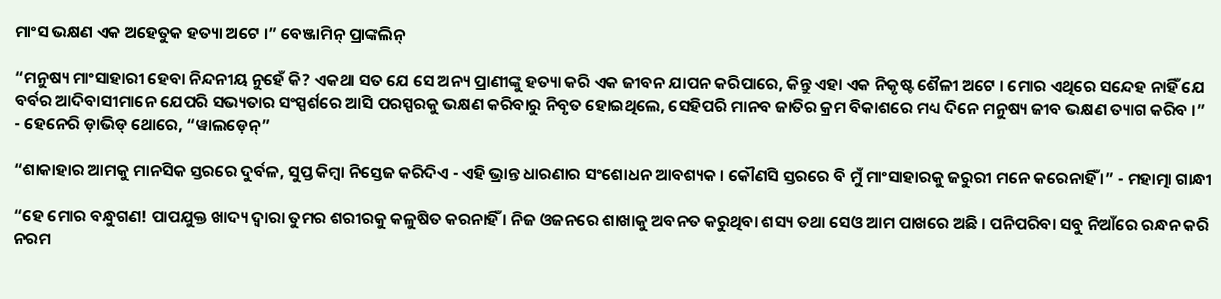ମାଂସ ଭକ୍ଷଣ ଏକ ଅହେତୁକ ହତ୍ୟା ଅଟେ ।” ବେଞ୍ଜାମିନ୍ ପ୍ରାଙ୍କଲିନ୍

“ମନୁଷ୍ୟ ମାଂସାହାରୀ ହେବା ନିନ୍ଦନୀୟ ନୁହେଁ କି? ଏକଥା ସତ ଯେ ସେ ଅନ୍ୟ ପ୍ରାଣୀଙ୍କୁ ହତ୍ୟା କରି ଏକ ଜୀବନ ଯାପନ କରିପାରେ, କିନ୍ତୁ ଏହା ଏକ ନିକୃଷ୍ଟ ଶୈଳୀ ଅଟେ । ମୋର ଏଥିରେ ସନ୍ଦେହ ନାହିଁ ଯେ ବର୍ବର ଆଦିବାସୀମାନେ ଯେପରି ସଭ୍ୟତାର ସଂସ୍ପର୍ଶରେ ଆସି ପରସ୍ପରକୁ ଭକ୍ଷଣ କରିବାରୁ ନିବୃତ ହୋଇଥିଲେ, ସେହିପରି ମାନବ ଜାତିର କ୍ରମ ବିକାଶରେ ମଧ୍ୟ ଦିନେ ମନୁଷ୍ୟ ଜୀବ ଭକ୍ଷଣ ତ୍ୟାଗ କରିବ ।” - ହେନେରି ଡ଼ାଭିଡ୍ ଥୋରେ, “ୱାଲଡ଼େନ୍‌”

“ଶାକାହାର ଆମକୁ ମାନସିକ ସ୍ତରରେ ଦୁର୍ବଳ, ସୁପ୍ତ କିମ୍ବା ନିସ୍ତେଜ କରିଦିଏ - ଏହି ଭ୍ରାନ୍ତ ଧାରଣାର ସଂଶୋଧନ ଆବଶ୍ୟକ । କୌଣସି ସ୍ତରରେ ବି ମୁଁ ମାଂସାହାରକୁ ଜରୁରୀ ମନେ କରେନାହିଁ ।” - ମହାତ୍ମା ଗାନ୍ଧୀ

“ହେ ମୋର ବନ୍ଧୁଗଣ! ପାପଯୁକ୍ତ ଖାଦ୍ୟ ଦ୍ୱାରା ତୁମର ଶରୀରକୁ କଳୁଷିତ କରନାହିଁ । ନିଜ ଓଜନରେ ଶାଖାକୁ ଅବନତ କରୁଥିବା ଶସ୍ୟ ତଥା ସେଓ ଆମ ପାଖରେ ଅଛି । ପନିପରିବା ସବୁ ନିଆଁରେ ରନ୍ଧନ କରି ନରମ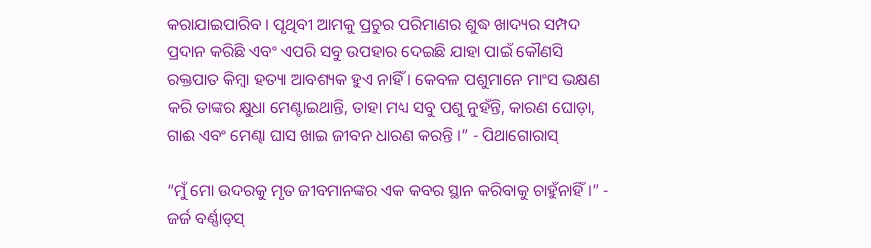କରାଯାଇପାରିବ । ପୃଥିବୀ ଆମକୁ ପ୍ରଚୁର ପରିମାଣର ଶୁଦ୍ଧ ଖାଦ୍ୟର ସମ୍ପଦ ପ୍ରଦାନ କରିଛି ଏବଂ ଏପରି ସବୁ ଉପହାର ଦେଇଛି ଯାହା ପାଇଁ କୌଣସି ରକ୍ତପାତ କିମ୍ବା ହତ୍ୟା ଆବଶ୍ୟକ ହୁଏ ନାହିଁ । କେବଳ ପଶୁମାନେ ମାଂସ ଭକ୍ଷଣ କରି ତାଙ୍କର କ୍ଷୁଧା ମେଣ୍ଟାଇଥାନ୍ତି, ତାହା ମଧ୍ୟ ସବୁ ପଶୁ ନୁହଁନ୍ତି, କାରଣ ଘୋଡ଼ା, ଗାଈ ଏବଂ ମେଣ୍ଢା ଘାସ ଖାଇ ଜୀବନ ଧାରଣ କରନ୍ତି ।” - ପିଥାଗୋରାସ୍‌

“ମୁଁ ମୋ ଉଦରକୁ ମୃତ ଜୀବମାନଙ୍କର ଏକ କବର ସ୍ଥାନ କରିବାକୁ ଚାହୁଁନାହିଁ ।” - ଜର୍ଜ ବର୍ଣ୍ଣାଡ୍‌ସ୍‌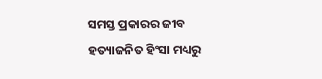ସମସ୍ତ ପ୍ରକାରର ଜୀବ ହତ୍ୟାଜନିତ ହିଂସା ମଧ୍ୟରୁ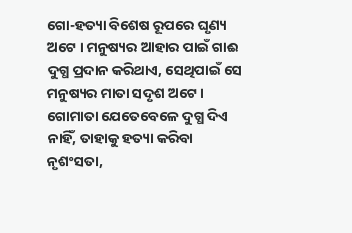ଗୋ-ହତ୍ୟା ବିଶେଷ ରୂପରେ ଘୃଣ୍ୟ ଅଟେ । ମନୁଷ୍ୟର ଆହାର ପାଇଁ ଗାଈ ଦୁଗ୍ଧ ପ୍ରଦାନ କରିଥାଏ, ସେଥିପାଇଁ ସେ ମନୁଷ୍ୟର ମାତା ସଦୃଶ ଅଟେ । ଗୋମାତା ଯେତେବେଳେ ଦୁଗ୍ଧ ଦିଏ ନାହିଁ, ତାହାକୁ ହତ୍ୟା କରିବା ନୃଶଂସତା,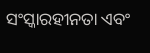ସଂସ୍କାରହୀନତା ଏବଂ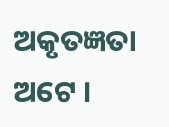ଅକୃତଜ୍ଞତା ଅଟେ ।